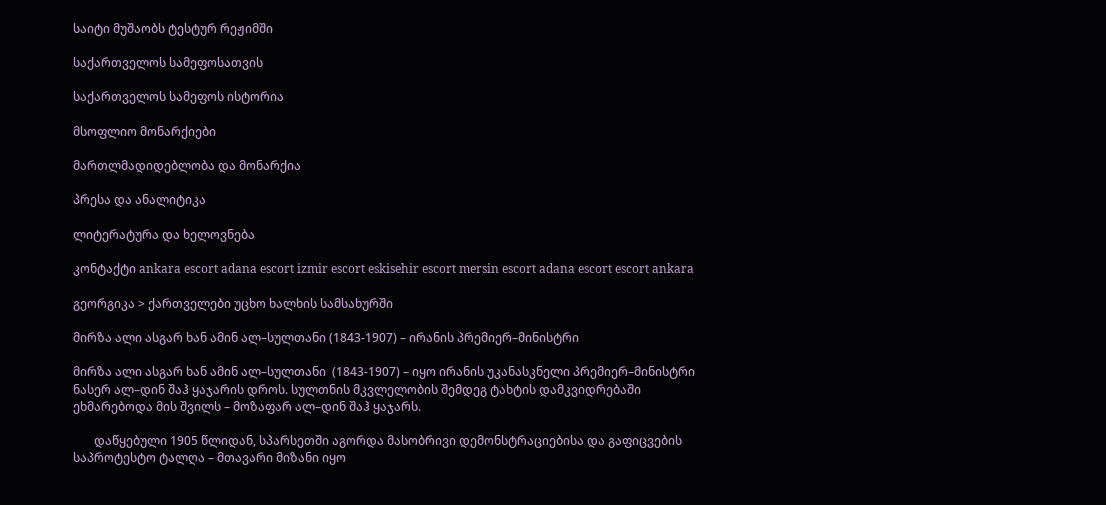საიტი მუშაობს ტესტურ რეჟიმში

საქართველოს სამეფოსათვის

საქართველოს სამეფოს ისტორია

მსოფლიო მონარქიები

მართლმადიდებლობა და მონარქია

პრესა და ანალიტიკა

ლიტერატურა და ხელოვნება

კონტაქტი ankara escort adana escort izmir escort eskisehir escort mersin escort adana escort escort ankara

გეორგიკა > ქართველები უცხო ხალხის სამსახურში

მირზა ალი ასგარ ხან ამინ ალ–სულთანი (1843-1907) – ირანის პრემიერ–მინისტრი

მირზა ალი ასგარ ხან ამინ ალ–სულთანი  (1843-1907) – იყო ირანის უკანასკნელი პრემიერ–მინისტრი ნასერ ალ–დინ შაჰ ყაჯარის დროს. სულთნის მკვლელობის შემდეგ ტახტის დამკვიდრებაში ეხმარებოდა მის შვილს – მოზაფარ ალ–დინ შაჰ ყაჯარს.

       დაწყებული 1905 წლიდან, სპარსეთში აგორდა მასობრივი დემონსტრაციებისა და გაფიცვების საპროტესტო ტალღა – მთავარი მიზანი იყო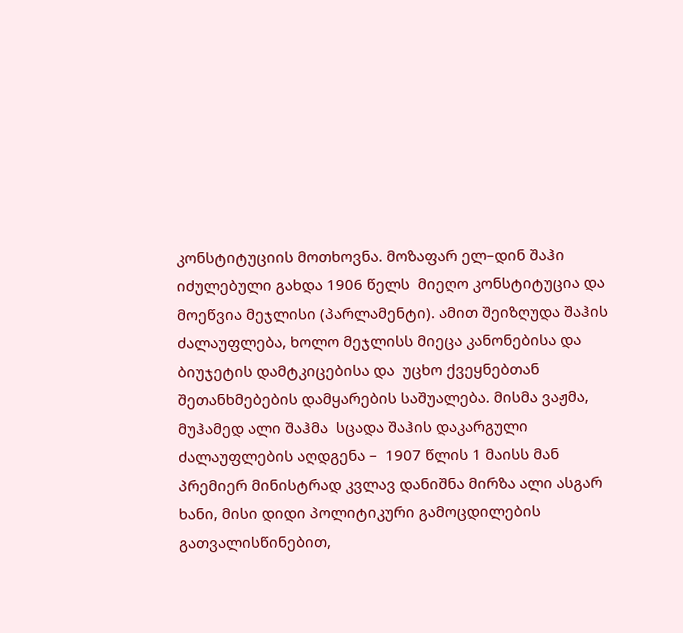კონსტიტუციის მოთხოვნა. მოზაფარ ელ–დინ შაჰი იძულებული გახდა 1906 წელს  მიეღო კონსტიტუცია და მოეწვია მეჯლისი (პარლამენტი). ამით შეიზღუდა შაჰის ძალაუფლება, ხოლო მეჯლისს მიეცა კანონებისა და ბიუჯეტის დამტკიცებისა და  უცხო ქვეყნებთან შეთანხმებების დამყარების საშუალება. მისმა ვაჟმა, მუჰამედ ალი შაჰმა  სცადა შაჰის დაკარგული ძალაუფლების აღდგენა –  1907 წლის 1 მაისს მან პრემიერ მინისტრად კვლავ დანიშნა მირზა ალი ასგარ ხანი, მისი დიდი პოლიტიკური გამოცდილების გათვალისწინებით,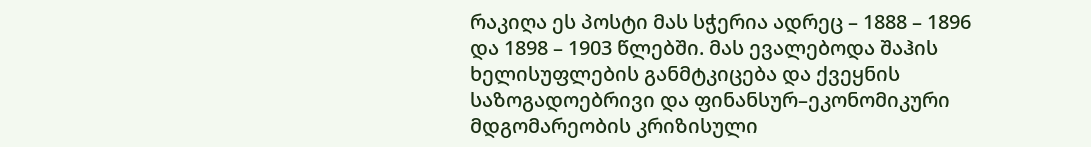რაკიღა ეს პოსტი მას სჭერია ადრეც – 1888 – 1896 და 1898 – 1903 წლებში. მას ევალებოდა შაჰის ხელისუფლების განმტკიცება და ქვეყნის საზოგადოებრივი და ფინანსურ–ეკონომიკური მდგომარეობის კრიზისული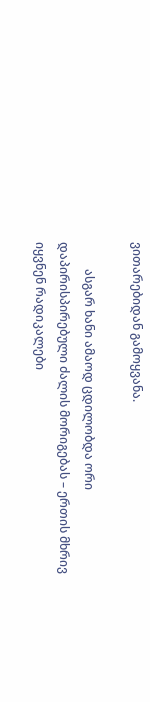ვითარებიდან გამოყვანა.

         ასგარ ხანი ამაოდ ცდილობდა ორი დაპირისპირებული ძალის მორიგებას – ერთის მხრივ იყვნენ რადიკალები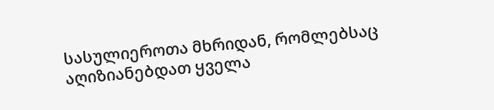სასულიეროთა მხრიდან, რომლებსაც აღიზიანებდათ ყველა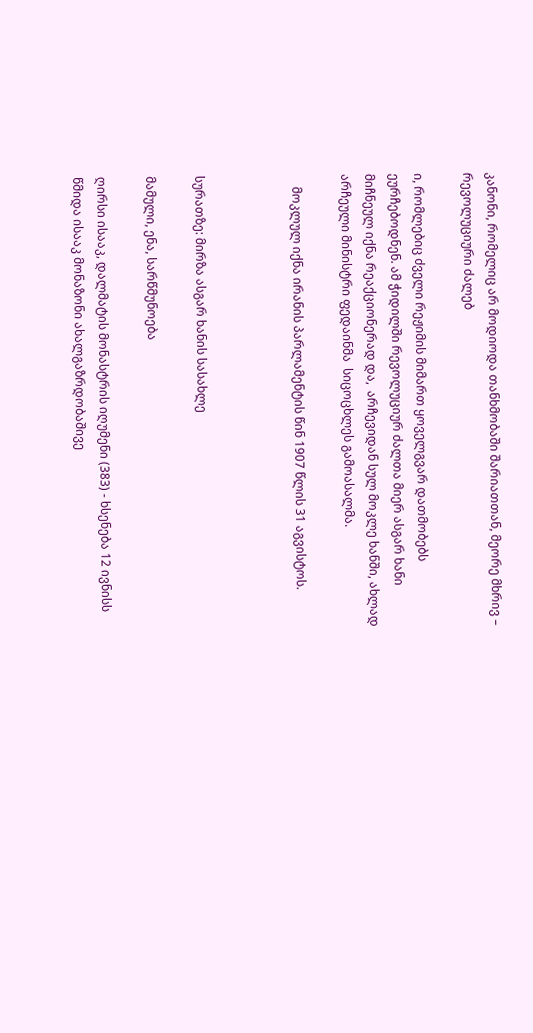კანონი, რომელიც არ მოდიოდა თანხმობაში შარიათთან, მეორე მხრივ – რევოლუციური ძალებ

ი, რომლებიც ძველი რეჟიმის მიმართ ყოველგვარ დათმობებს ეურჩებოდნენ. ამ ჭიდილში რევოლუციურ ძალთა მიერ ასგარ ხანი მიჩნეულ იქნა რეაქციონერად და,  არჩევიდან სულ მოკლე ხანში, ახლად არჩეული მინისტრი ფედაინმა  სიცოცხლეს გამოასალმა.

    მოკლულ იქნა ირანის პარლამენტის წინ 1907 წლის 31 აგვისტოს.



სურათზე: მირზა ასგარ ხანის სასახლე

მამული, ენა, სარწმუნოება

ღირსი ისააკ, დალმატის მონასტრის იღუმენი (383) - ხსენება 12 ივნისს
წმიდა ისააკ მონაზონი ახალგაზრდობაშივე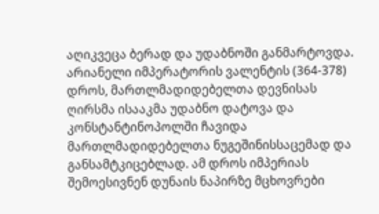აღიკვეცა ბერად და უდაბნოში განმარტოვდა. არიანელი იმპერატორის ვალენტის (364-378) დროს, მართლმადიდებელთა დევნისას ღირსმა ისააკმა უდაბნო დატოვა და კონსტანტინოპოლში ჩავიდა მართლმადიდებელთა ნუგეშინისსაცემად და განსამტკიცებლად. ამ დროს იმპერიას შემოესივნენ დუნაის ნაპირზე მცხოვრები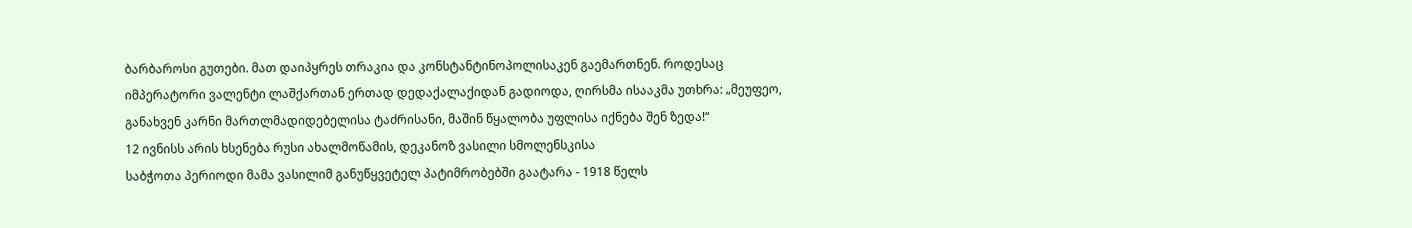ბარბაროსი გუთები. მათ დაიპყრეს თრაკია და კონსტანტინოპოლისაკენ გაემართნენ. როდესაც იმპერატორი ვალენტი ლაშქართან ერთად დედაქალაქიდან გადიოდა, ღირსმა ისააკმა უთხრა: „მეუფეო, განახვენ კარნი მართლმადიდებელისა ტაძრისანი, მაშინ წყალობა უფლისა იქნება შენ ზედა!“
12 ივნისს არის ხსენება რუსი ახალმოწამის, დეკანოზ ვასილი სმოლენსკისა
საბჭოთა პერიოდი მამა ვასილიმ განუწყვეტელ პატიმრობებში გაატარა - 1918 წელს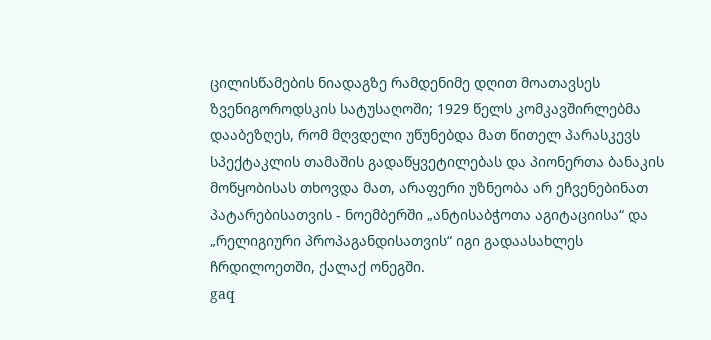ცილისწამების ნიადაგზე რამდენიმე დღით მოათავსეს ზვენიგოროდსკის სატუსაღოში; 1929 წელს კომკავშირლებმა დააბეზღეს, რომ მღვდელი უწუნებდა მათ წითელ პარასკევს სპექტაკლის თამაშის გადაწყვეტილებას და პიონერთა ბანაკის მოწყობისას თხოვდა მათ, არაფერი უზნეობა არ ეჩვენებინათ პატარებისათვის - ნოემბერში „ანტისაბჭოთა აგიტაციისა“ და „რელიგიური პროპაგანდისათვის“ იგი გადაასახლეს ჩრდილოეთში, ქალაქ ონეგში.
gaq